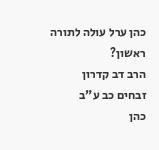כהן ערל עולה לתורה ראשון?
הרב דב קדרון
זבחים כב ע"ב
כהן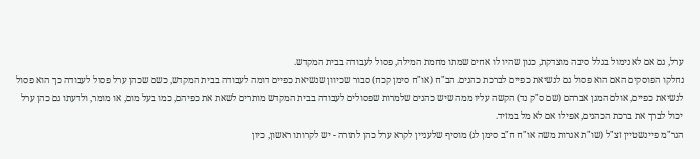ערל, גם אם לא נימול בגלל סיבה מוצדקת, כגון שהיו לו אחים שמתו מחמת המילה, פסול לעבודה בבית המקדש.
נחלקו הפוסקים האם הוא פסול גם לנשיאת כפיים לברכת כהנים. הב"ח (או"ח סימן קכח) סבור שכיוון שנשיאת כפיים דומה לעבודה בבית המקדש, כשם שכהן ערל פסול לעבודה כך הוא פסול לנשיאת כפיים, אולם המגן אברהם (שם ס"ק נד) הקשה עליו ממה שיש כהנים שלמרות שפסולים לעבודה בבית המקדש מותרים לשאת את כפיהם, כמו בעל מום, או מומר, ולדעתו גם כהן ערל יכול לברך את ברכת הכהנים, אפילו אם לא מל במזיד.
הגר"מ פיינשטיין זצ"ל (שו"ת אגרות משה או"ח ח"ב סימן לג) מוסיף שלעניין לקרא ערל כהן לתורה - יש לקרותו ראשון, כיון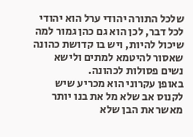שלכל התורה יהודי ערל הוא יהודי לכל דבר, לכן הוא גם כהן גמור למה שיכול להיות, ויש בו קדושת כהונה שאסור להיטמא למתים ולישא נשים פסולות לכהונה.
באופן עקרוני הוא מכריע שיש לקנוס אב שלא מל את בנו יותר מאשר את הבן שלא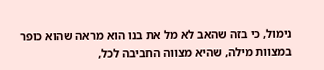נימול, כי בזה שהאב לא מל את בנו הוא מראה שהוא כופר במצוות מילה, שהיא מצווה החביבה לכל,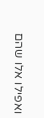ואפילו אלו שהם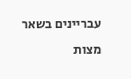עבריינים בשאר מצות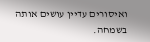ואיסורים עדיין עושים אותה בשמחה.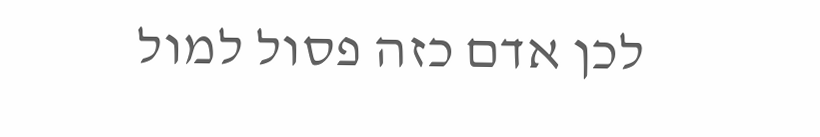לכן אדם כזה פסול למול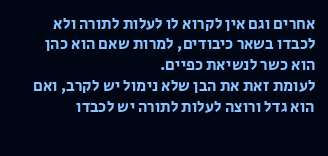אחרים וגם אין לקרוא לו לעלות לתורה ולא לכבדו בשאר כיבודים, למרות שאם הוא כהן הוא כשר לנשיאת כפיים.
לעומת זאת את הבן שלא נימול יש לקרב, ואם הוא גדל ורוצה לעלות לתורה יש לכבדו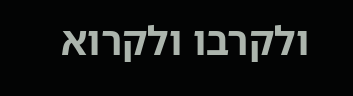ולקרבו ולקרוא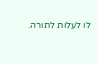לו לעלות לתורה.